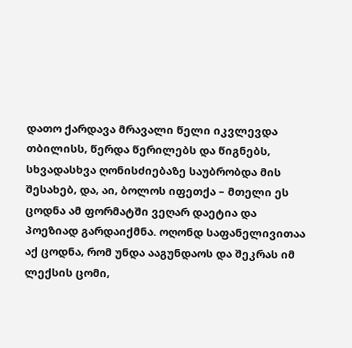დათო ქარდავა მრავალი წელი იკვლევდა თბილისს, წერდა წერილებს და წიგნებს, სხვადასხვა ღონისძიებაზე საუბრობდა მის შესახებ, და, აი, ბოლოს იფეთქა – მთელი ეს ცოდნა ამ ფორმატში ვეღარ დაეტია და პოეზიად გარდაიქმნა. ოღონდ საფანელივითაა აქ ცოდნა, რომ უნდა ააგუნდაოს და შეკრას იმ ლექსის ცომი,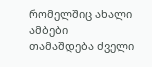რომელშიც ახალი ამბები თამაშდება ძველი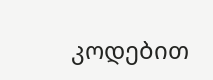კოდებით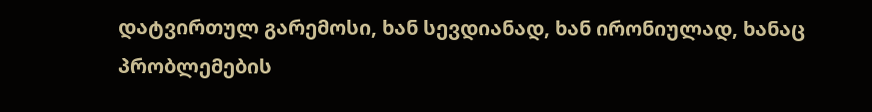დატვირთულ გარემოსი, ხან სევდიანად, ხან ირონიულად, ხანაც პრობლემების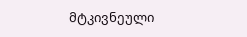მტკივნეული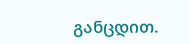განცდით.